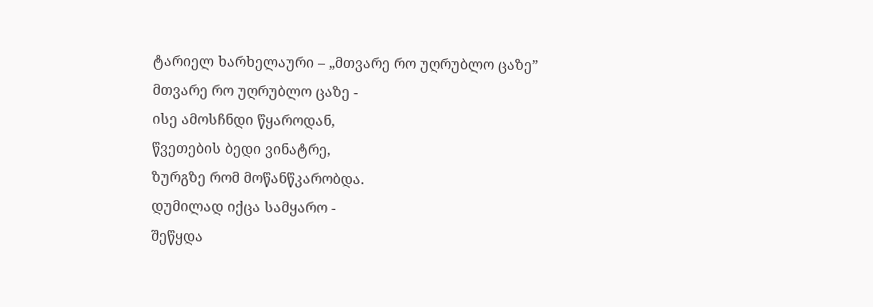ტარიელ ხარხელაური – „მთვარე რო უღრუბლო ცაზე”
მთვარე რო უღრუბლო ცაზე -
ისე ამოსჩნდი წყაროდან,
წვეთების ბედი ვინატრე,
ზურგზე რომ მოწანწკარობდა.
დუმილად იქცა სამყარო -
შეწყდა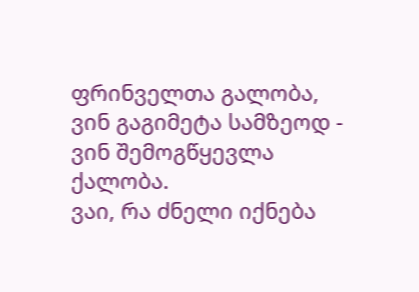ფრინველთა გალობა,
ვინ გაგიმეტა სამზეოდ -
ვინ შემოგწყევლა ქალობა.
ვაი, რა ძნელი იქნება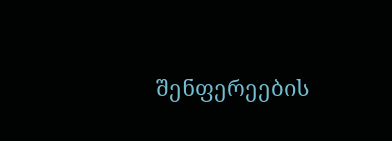შენფერეების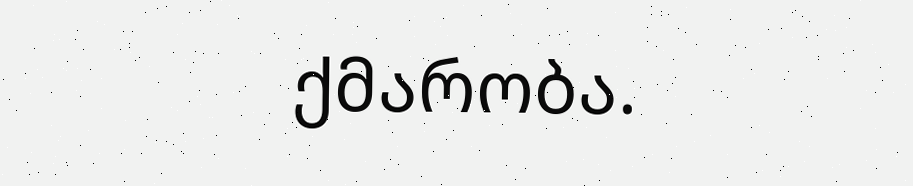ქმარობა.